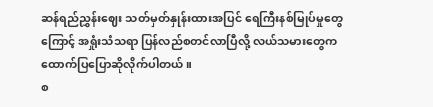ဆန်ရည်ညွှန်းဈေး သတ်မှတ်နှုန်းထားအပြင် ရေကြီးနစ်မြုပ်မှုတွေကြောင့် အရှုံးသံသရာ ပြန်လည်စတင်လာပြီလို့ လယ်သမားတွေက ထောက်ပြပြောဆိုလိုက်ပါတယ်။
စ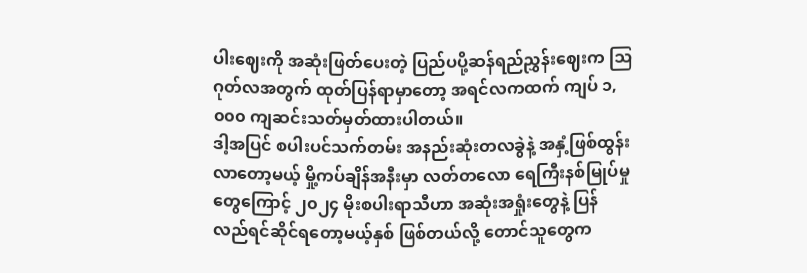ပါးဈေးကို အဆုံးဖြတ်ပေးတဲ့ ပြည်ပပို့ဆန်ရည်ညွှန်းဈေးက ဩဂုတ်လအတွက် ထုတ်ပြန်ရာမှာတော့ အရင်လကထက် ကျပ် ၁,၀၀၀ ကျဆင်းသတ်မှတ်ထားပါတယ်။
ဒါ့အပြင် စပါးပင်သက်တမ်း အနည်းဆုံးတလခွဲနဲ့ အနှံ့ဖြစ်ထွန်းလာတော့မယ့် မှို့ကပ်ချိန်အနီးမှာ လတ်တလော ရေကြီးနစ်မြုပ်မှုတွေကြောင့် ၂၀၂၄ မိုးစပါးရာသီဟာ အဆုံးအရှုံးတွေနဲ့ ပြန်လည်ရင်ဆိုင်ရတော့မယ့်နှစ် ဖြစ်တယ်လို့ တောင်သူတွေက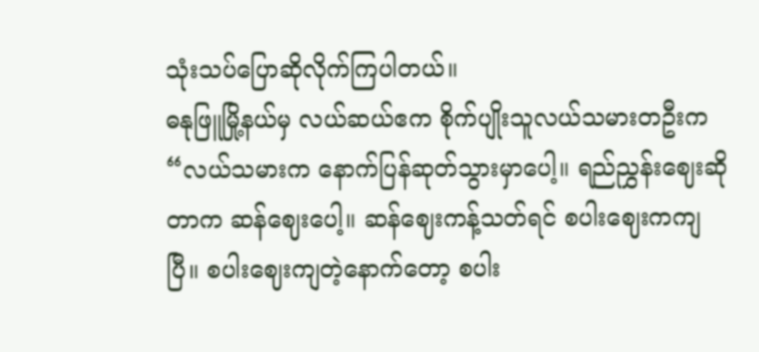သုံးသပ်ပြောဆိုလိုက်ကြပါတယ်။
ဓနုဖြူမြို့နယ်မှ လယ်ဆယ်ဧက စိုက်ပျိုးသူလယ်သမားတဦးက “လယ်သမားက နောက်ပြန်ဆုတ်သွားမှာပေါ့။ ရည်ညွှန်းဈေးဆိုတာက ဆန်ဈေးပေါ့။ ဆန်ဈေးကန့်သတ်ရင် စပါးဈေးကကျပြီ။ စပါးဈေးကျတဲ့နောက်တော့ စပါး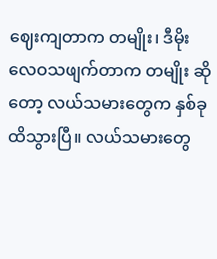ဈေးကျတာက တမျိုး၊ ဒီမိုးလေဝသဖျက်တာက တမျိုး ဆိုတော့ လယ်သမားတွေက နှစ်ခုထိသွားပြီ။ လယ်သမားတွေ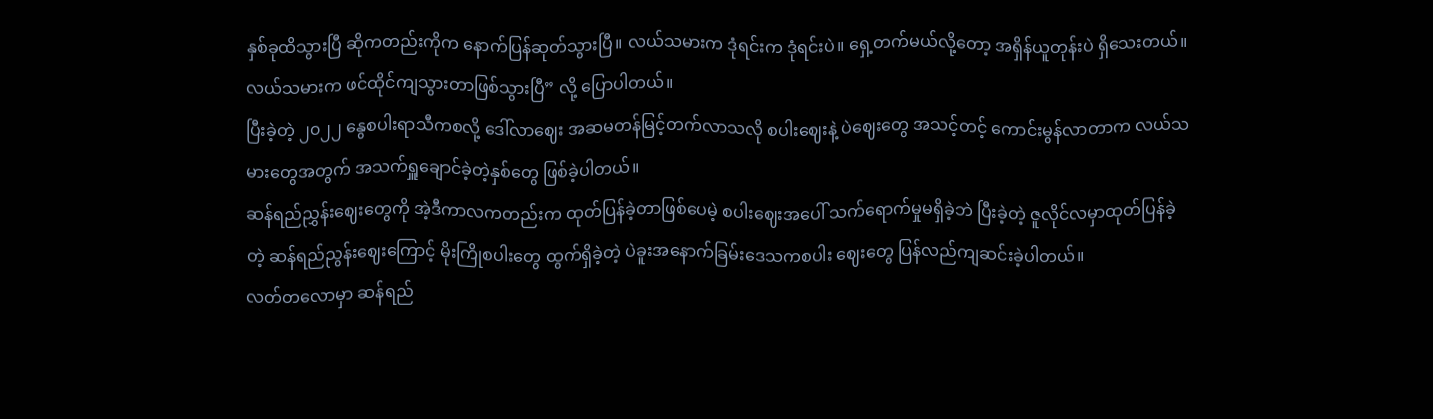နှစ်ခုထိသွားပြီ ဆိုကတည်းကိုက နောက်ပြန်ဆုတ်သွားပြီ။ လယ်သမားက ဒုံရင်းက ဒုံရင်းပဲ။ ရှေ့တက်မယ်လို့တော့ အရှိန်ယူတုန်းပဲ ရှိသေးတယ်။ လယ်သမားက ဖင်ထိုင်ကျသွားတာဖြစ်သွားပြီ” လို့ ပြောပါတယ်။
ပြီးခဲ့တဲ့ ၂၀၂၂ နွေစပါးရာသီကစလို့ ဒေါ်လာဈေး အဆမတန်မြင့်တက်လာသလို စပါးဈေးနဲ့ ပဲဈေးတွေ အသင့်တင့် ကောင်းမွန်လာတာက လယ်သမားတွေအတွက် အသက်ရှူချောင်ခဲ့တဲ့နှစ်တွေ ဖြစ်ခဲ့ပါတယ်။
ဆန်ရည်ညွှန်းဈေးတွေကို အဲ့ဒီကာလကတည်းက ထုတ်ပြန်ခဲ့တာဖြစ်ပေမဲ့ စပါးဈေးအပေါ် သက်ရောက်မှုမရှိခဲ့ဘဲ ပြီးခဲ့တဲ့ ဇူလိုင်လမှာထုတ်ပြန်ခဲ့တဲ့ ဆန်ရည်ညွန်းဈေးကြောင့် မိုးကြိုစပါးတွေ ထွက်ရှိခဲ့တဲ့ ပဲခူးအနောက်ခြမ်းဒေသကစပါး ဈေးတွေ ပြန်လည်ကျဆင်းခဲ့ပါတယ်။
လတ်တလောမှာ ဆန်ရည်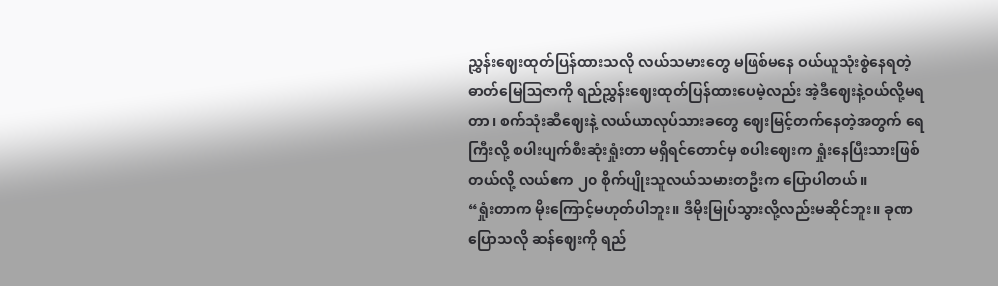ညွှန်းဈေးထုတ်ပြန်ထားသလို လယ်သမားတွေ မဖြစ်မနေ ဝယ်ယူသုံးစွဲနေရတဲ့ ဓာတ်မြေဩဇာကို ရည်ညွှန်းဈေးထုတ်ပြန်ထားပေမဲ့လည်း အဲ့ဒီဈေးနဲ့ဝယ်လို့မရတာ၊ စက်သုံးဆီဈေးနဲ့ လယ်ယာလုပ်သားခတွေ ဈေးမြင့်တက်နေတဲ့အတွက် ရေကြီးလို့ စပါးပျက်စီးဆုံးရှုံးတာ မရှိရင်တောင်မှ စပါးဈေးက ရှုံးနေပြီးသားဖြစ်တယ်လို့ လယ်ဧက ၂၀ စိုက်ပျိုးသူလယ်သမားတဦးက ပြောပါတယ်။
“ရှုံးတာက မိုးကြောင့်မဟုတ်ပါဘူး။ ဒီမိုးမြုပ်သွားလို့လည်းမဆိုင်ဘူး။ ခုဏပြောသလို ဆန်ဈေးကို ရည်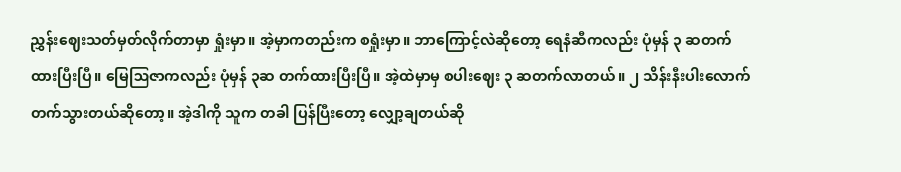ညွှန်းဈေးသတ်မှတ်လိုက်တာမှာ ရှုံးမှာ။ အဲ့မှာကတည်းက စရှုံးမှာ။ ဘာကြောင့်လဲဆိုတော့ ရေနံဆီကလည်း ပုံမှန် ၃ ဆတက်ထားပြီးပြီ။ မြေဩဇာကလည်း ပုံမှန် ၃ဆ တက်ထားပြီးပြီ။ အဲ့ထဲမှာမှ စပါးဈေး ၃ ဆတက်လာတယ်။ ၂ သိန်းနီးပါးလောက်တက်သွားတယ်ဆိုတော့။ အဲ့ဒါကို သူက တခါ ပြန်ပြီးတော့ လျှော့ချတယ်ဆို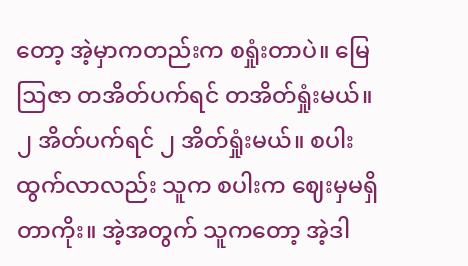တော့ အဲ့မှာကတည်းက စရှုံးတာပဲ။ မြေဩဇာ တအိတ်ပက်ရင် တအိတ်ရှုံးမယ်။ ၂ အိတ်ပက်ရင် ၂ အိတ်ရှုံးမယ်။ စပါးထွက်လာလည်း သူက စပါးက ဈေးမှမရှိတာကိုး။ အဲ့အတွက် သူကတော့ အဲ့ဒါ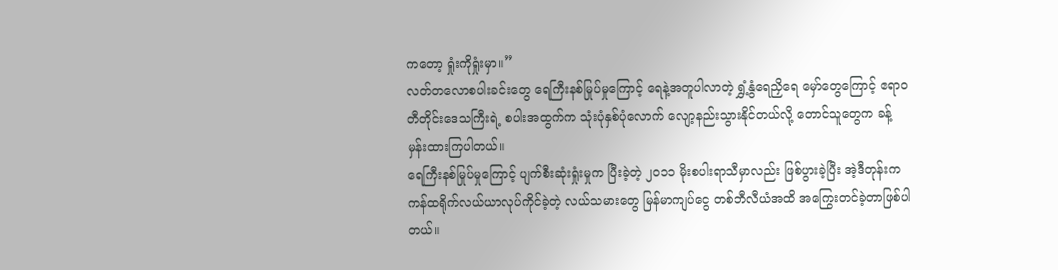ကတော့ ရှုံးကိုရှုံးမှာ။”
လတ်တလောစပါးခင်းတွေ ရေကြီးနစ်မြုပ်မှုကြောင့် ရေနဲ့အတူပါလာတဲ့ ရွှံ့နွံရေညှိရေ မှော်တွေကြောင့် ဧရာဝတီတိုင်းဒေသကြီးရဲ့ စပါးအထွက်က သုံးပုံနှစ်ပုံလောက် လျော့နည်းသွားနိုင်တယ်လို့ တောင်သူတွေက ခန့်မှန်းထားကြပါတယ်။
ရေကြီးနစ်မြုပ်မှုကြောင့် ပျက်စီးဆုံးရှုံးမှုက ပြီးခဲ့တဲ့ ၂၀၁၁ မိုးစပါးရာသီမှာလည်း ဖြစ်ပွားခဲ့ပြီး အဲ့ဒီတုန်းက ကန်ထရိုက်လယ်ယာလုပ်ကိုင်ခဲ့တဲ့ လယ်သမားတွေ မြန်မာကျပ်ငွေ တစ်ဘီလီယံအထိ အကြွေးတင်ခဲ့တာဖြစ်ပါတယ်။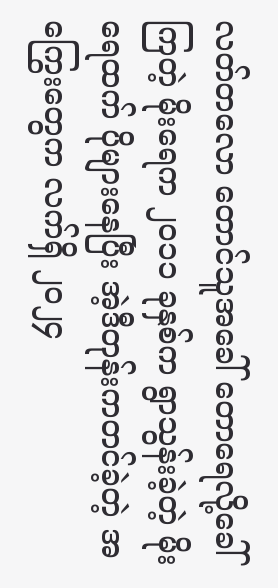လတ်တလော တောင်သူအခေါ် တောရေလို့ခေါ်ကြတဲ့ မိုးရေက ၂၀၁၁ ခုနှစ်က ရွာသွန်းခဲ့တဲ့ မိုးရေထက် ပိုများနေပြီး အဲ့ဒီတုန်းကတင်ခဲ့တဲ့ အကြွေးတွေက လက်ရှိ ၂၀၂၄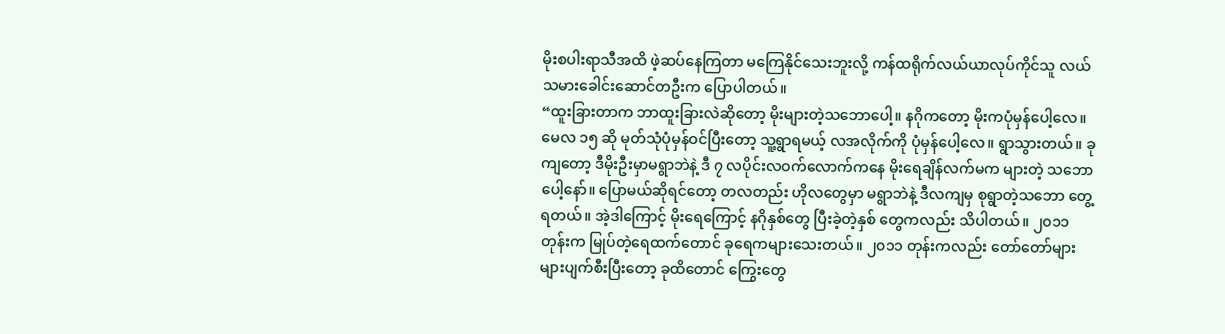မိုးစပါးရာသီအထိ ဖဲ့ဆပ်နေကြတာ မကြေနိုင်သေးဘူးလို့ ကန်ထရိုက်လယ်ယာလုပ်ကိုင်သူ လယ်သမားခေါင်းဆောင်တဦးက ပြောပါတယ်။
“ထူးခြားတာက ဘာထူးခြားလဲဆိုတော့ မိုးများတဲ့သဘောပေါ့။ နဂိုကတော့ မိုးကပုံမှန်ပေါ့လေ။ မေလ ၁၅ ဆို မုတ်သုံပုံမှန်ဝင်ပြီးတော့ သူ့ရွာရမယ့် လအလိုက်ကို ပုံမှန်ပေါ့လေ။ ရွာသွားတယ်။ ခုကျတော့ ဒီမိုးဦးမှာမရွာဘဲနဲ့ ဒီ ၇ လပိုင်းလဝက်လောက်ကနေ မိုးရေချိန်လက်မက များတဲ့ သဘောပေါ့နော်။ ပြောမယ်ဆိုရင်တော့ တလတည်း ဟိုလတွေမှာ မရွာဘဲနဲ့ ဒီလကျမှ စုရွာတဲ့သဘော တွေ့ရတယ်။ အဲ့ဒါကြောင့် မိုးရေကြောင့် နဂိုနှစ်တွေ ပြီးခဲ့တဲ့နှစ် တွေကလည်း သိပါတယ်။ ၂၀၁၁ တုန်းက မြုပ်တဲ့ရေထက်တောင် ခုရေကများသေးတယ်။ ၂၀၁၁ တုန်းကလည်း တော်တော်များများပျက်စီးပြီးတော့ ခုထိတောင် ကြွေးတွေ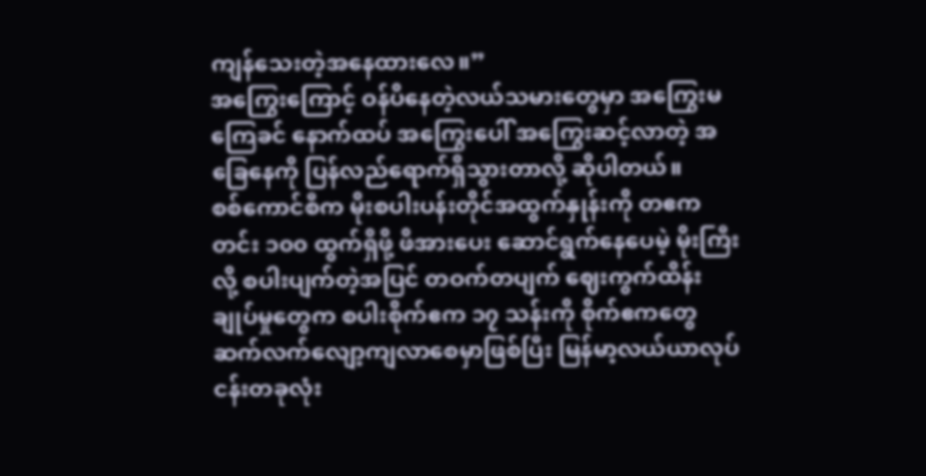ကျန်သေးတဲ့အနေထားလေ။”
အကြွေးကြောင့် ဝန်ပိနေတဲ့လယ်သမားတွေမှာ အကြွေးမကြေခင် နောက်ထပ် အကြွေးပေါ် အကြွေးဆင့်လာတဲ့ အခြေနေကို ပြန်လည်ရောက်ရှိသွားတာလို့ ဆိုပါတယ်။
စစ်ကောင်စီက မိုးစပါးပန်းတိုင်အထွက်နှုန်းကို တဧက တင်း ၁၀၀ ထွက်ရှိဖို့ ဖိအားပေး ဆောင်ရွက်နေပေမဲ့ မိုးကြီးလို့ စပါးပျက်တဲ့အပြင် တဝက်တပျက် ဈေးကွက်ထိန်းချုပ်မှုတွေက စပါးစိုက်ဧက ၁၇ သန်းကို စိုက်ဧကတွေ ဆက်လက်လျော့ကျလာစေမှာဖြစ်ပြီး မြန်မာ့လယ်ယာလုပ်ငန်းတခုလုံး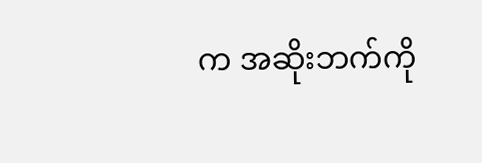က အဆိုးဘက်ကို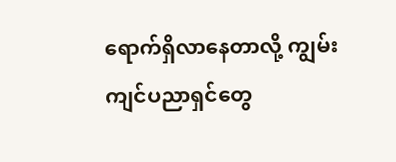ရောက်ရှိလာနေတာလို့ ကျွမ်းကျင်ပညာရှင်တွေ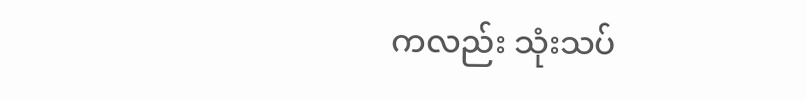ကလည်း သုံးသပ်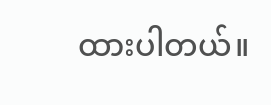ထားပါတယ်။